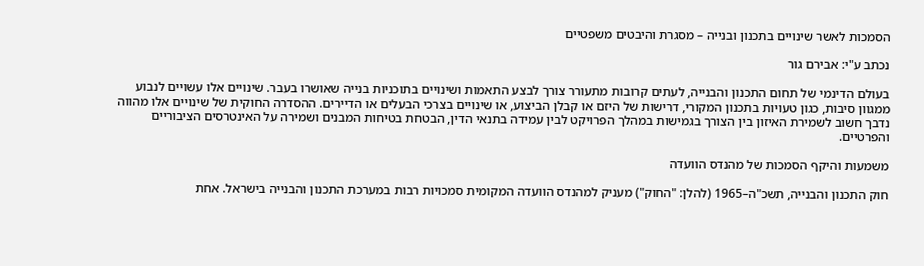הסמכות לאשר שינויים בתכנון ובנייה – מסגרת והיבטים משפטיים

נכתב ע"י: אבירם גור

בעולם הדינמי של תחום התכנון והבנייה, לעתים קרובות מתעורר צורך לבצע התאמות ושינויים בתוכניות בנייה שאושרו בעבר. שינויים אלו עשויים לנבוע ממגוון סיבות, כגון טעויות בתכנון המקורי, דרישות של היזם או קבלן הביצוע, או שינויים בצרכי הבעלים או הדיירים. ההסדרה החוקית של שינויים אלו מהווה נדבך חשוב לשמירת האיזון בין הצורך בגמישות במהלך הפרויקט לבין עמידה בתנאי הדין, הבטחת בטיחות המבנים ושמירה על האינטרסים הציבוריים והפרטיים.

משמעות והיקף הסמכות של מהנדס הוועדה

חוק התכנון והבנייה, תשכ"ה–1965 (להלן: "החוק") מעניק למהנדס הוועדה המקומית סמכויות רבות במערכת התכנון והבנייה בישראל. אחת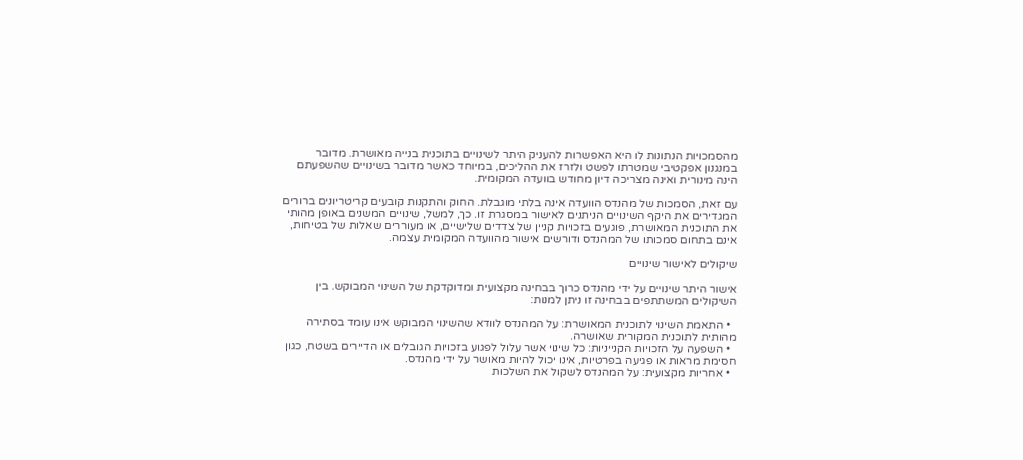מהסמכויות הנתונות לו היא האפשרות להעניק היתר לשינויים בתוכנית בנייה מאושרת. מדובר במנגנון אפקטיבי שמטרתו לפשט ולזרז את ההליכים, במיוחד כאשר מדובר בשינויים שהשפעתם הינה מינורית ואינה מצריכה דיון מחודש בוועדה המקומית.

עם זאת, הסמכות של מהנדס הוועדה אינה בלתי מוגבלת. החוק והתקנות קובעים קריטריונים ברורים המגדירים את היקף השינויים הניתנים לאישור במסגרת זו. כך, למשל, שינויים המשנים באופן מהותי את התוכנית המאושרת, פוגעים בזכויות קניין של צדדים שלישיים, או מעוררים שאלות של בטיחות, אינם בתחום סמכותו של המהנדס ודורשים אישור מהוועדה המקומית עצמה.

שיקולים לאישור שינויים

אישור היתר שינויים על ידי מהנדס כרוך בבחינה מקצועית ומדוקדקת של השינוי המבוקש. בין השיקולים המשתתפים בבחינה זו ניתן למנות:

  • התאמת השינוי לתוכנית המאושרת: על המהנדס לוודא שהשינוי המבוקש אינו עומד בסתירה מהותית לתוכנית המקורית שאושרה.
  • השפעה על הזכויות הקנייניות: כל שינוי אשר עלול לפגוע בזכויות הגובלים או הדיירים בשטח, כגון חסימת מראות או פגיעה בפרטיות, אינו יכול להיות מאושר על ידי מהנדס.
  • אחריות מקצועית: על המהנדס לשקול את השלכות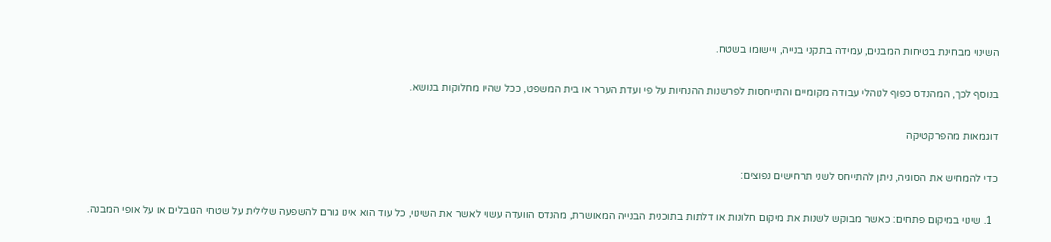השינוי מבחינת בטיחות המבנים, עמידה בתקני בנייה, ויישומו בשטח.

בנוסף לכך, המהנדס כפוף לנוהלי עבודה מקומיים והתייחסות לפרשנות ההנחיות על פי ועדת הערר או בית המשפט, ככל שהיו מחלוקות בנושא.

דוגמאות מהפרקטיקה

כדי להמחיש את הסוגיה, ניתן להתייחס לשני תרחישים נפוצים:

  1. שינוי במיקום פתחים: כאשר מבוקש לשנות את מיקום חלונות או דלתות בתוכנית הבנייה המאושרת, מהנדס הוועדה עשוי לאשר את השינוי, כל עוד הוא אינו גורם להשפעה שלילית על שטחי הגובלים או על אופי המבנה.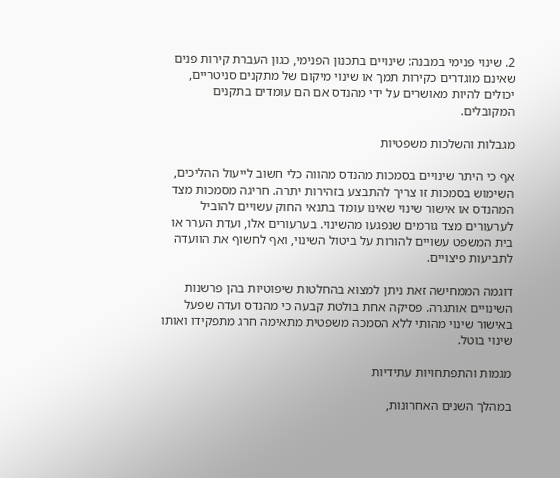2. שינוי פנימי במבנה: שינויים בתכנון הפנימי, כגון העברת קירות פנים שאינם מוגדרים כקירות תמך או שינוי מיקום של מתקנים סניטריים, יכולים להיות מאושרים על ידי מהנדס אם הם עומדים בתקנים המקובלים.

מגבלות והשלכות משפטיות

אף כי היתר שינויים בסמכות מהנדס מהווה כלי חשוב לייעול ההליכים, השימוש בסמכות זו צריך להתבצע בזהירות יתרה. חריגה מסמכות מצד המהנדס או אישור שינוי שאינו עומד בתנאי החוק עשויים להוביל לערעורים מצד גורמים שנפגעו מהשינוי. בערעורים אלו, ועדת הערר או בית המשפט עשויים להורות על ביטול השינוי, ואף לחשוף את הוועדה לתביעות פיצויים.

דוגמה הממחישה זאת ניתן למצוא בהחלטות שיפוטיות בהן פרשנות השינויים אותגרה. פסיקה אחת בולטת קבעה כי מהנדס ועדה שפעל באישור שינוי מהותי ללא הסמכה משפטית מתאימה חרג מתפקידו ואותו שינוי בוטל.

מגמות והתפתחויות עתידיות

במהלך השנים האחרונות,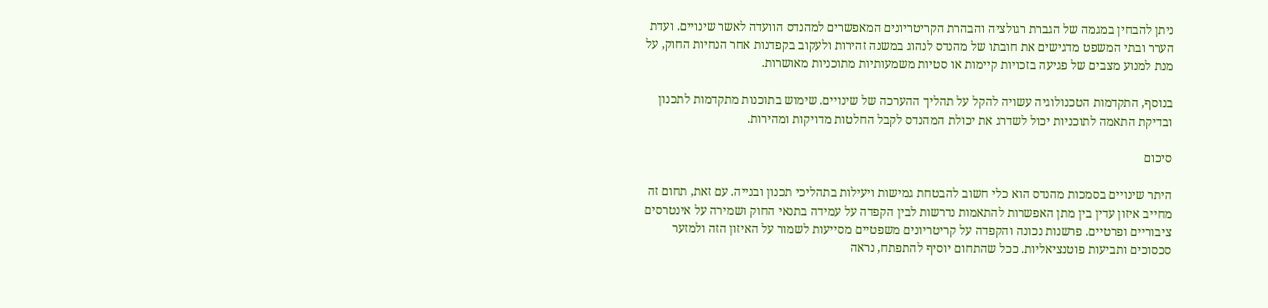ניתן להבחין במגמה של הגברת רגולציה והבהרת הקריטריונים המאפשרים למהנדס הוועדה לאשר שינויים. ועדת הערר ובתי המשפט מדגישים את חובתו של מהנדס לנהוג במשנה זהירות ולעקוב בקפדנות אחר הנחיות החוק, על מנת למנוע מצבים של פגיעה בזכויות קיימות או סטיות משמעותיות מתוכניות מאושרות.

בנוסף, התקדמות הטכנולוגיה עשויה להקל על תהליך ההערכה של שינויים. שימוש בתוכנות מתקדמות לתכנון ובדיקת התאמה לתוכניות יכול לשדרג את יכולת המהנדס לקבל החלטות מדויקות ומהירות.

סיכום

היתר שינויים בסמכות מהנדס הוא כלי חשוב להבטחת גמישות ויעילות בתהליכי תכנון ובנייה. עם זאת, תחום זה מחייב איזון עדין בין מתן האפשרות להתאמות נדרשות לבין הקפדה על עמידה בתנאי החוק ושמירה על אינטרסים ציבוריים ופרטיים. פרשנות נכונה והקפדה על קריטריונים משפטיים מסייעות לשמור על האיזון הזה ולמזער סכסוכים ותביעות פוטנציאליות. ככל שהתחום יוסיף להתפתח, נראה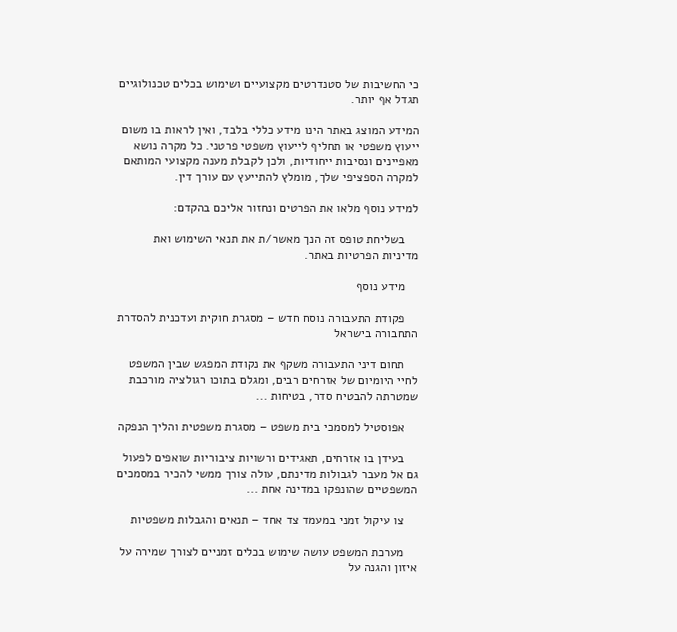כי החשיבות של סטנדרטים מקצועיים ושימוש בכלים טכנולוגיים תגדל אף יותר.

המידע המוצג באתר הינו מידע כללי בלבד, ואין לראות בו משום ייעוץ משפטי או תחליף לייעוץ משפטי פרטני. כל מקרה נושא מאפיינים ונסיבות ייחודיות, ולכן לקבלת מענה מקצועי המותאם למקרה הספציפי שלך, מומלץ להתייעץ עם עורך דין.

למידע נוסף מלאו את הפרטים ונחזור אליכם בהקדם:

    בשליחת טופס זה הנך מאשר/ת את תנאי השימוש ואת מדיניות הפרטיות באתר.

    מידע נוסף

    פקודת התעבורה נוסח חדש – מסגרת חוקית ועדכנית להסדרת התחבורה בישראל

    תחום דיני התעבורה משקף את נקודת המפגש שבין המשפט לחיי היומיום של אזרחים רבים, ומגלם בתוכו רגולציה מורכבת שמטרתה להבטיח סדר, בטיחות ...

    אפוסטיל למסמכי בית משפט – מסגרת משפטית והליך הנפקה

    בעידן בו אזרחים, תאגידים ורשויות ציבוריות שואפים לפעול גם אל מעבר לגבולות מדינתם, עולה צורך ממשי להכיר במסמכים המשפטיים שהונפקו במדינה אחת ...

    צו עיקול זמני במעמד צד אחד – תנאים והגבלות משפטיות

    מערכת המשפט עושה שימוש בכלים זמניים לצורך שמירה על איזון והגנה על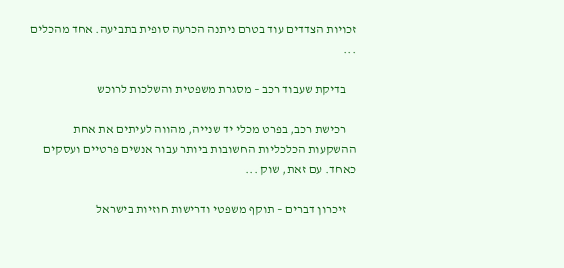זכויות הצדדים עוד בטרם ניתנה הכרעה סופית בתביעה. אחד מהכלים ...

    בדיקת שעבוד רכב – מסגרת משפטית והשלכות לרוכש

    רכישת רכב, בפרט מכלי יד שנייה, מהווה לעיתים את אחת ההשקעות הכלכליות החשובות ביותר עבור אנשים פרטיים ועסקים כאחד. עם זאת, שוק ...

    זיכרון דברים – תוקף משפטי ודרישות חוזיות בישראל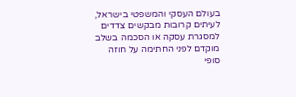בעולם העסקי והמשפטי בישראל, לעיתים קרובות מבקשים צדדים למסגרת עסקה או הסכמה בשלב מוקדם לפני החתימה על חוזה סופי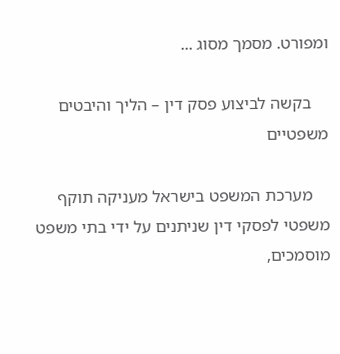ומפורט. מסמך מסוג ...

    בקשה לביצוע פסק דין – הליך והיבטים משפטיים

    מערכת המשפט בישראל מעניקה תוקף משפטי לפסקי דין שניתנים על ידי בתי משפט מוסמכים,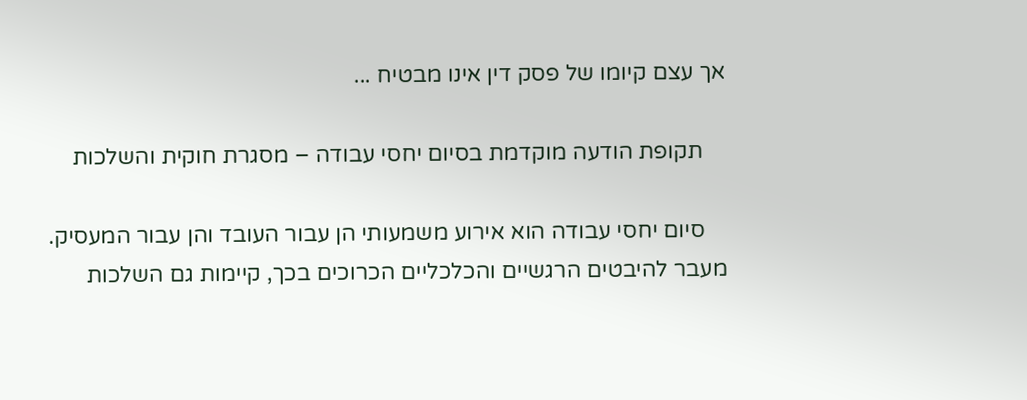אך עצם קיומו של פסק דין אינו מבטיח ...

    תקופת הודעה מוקדמת בסיום יחסי עבודה – מסגרת חוקית והשלכות

    סיום יחסי עבודה הוא אירוע משמעותי הן עבור העובד והן עבור המעסיק. מעבר להיבטים הרגשיים והכלכליים הכרוכים בכך, קיימות גם השלכות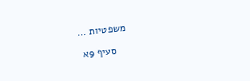משפטיות ...

    סעיף 9א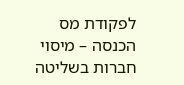לפקודת מס הכנסה – מיסוי חברות בשליטה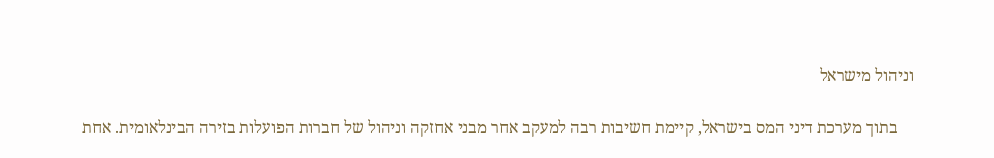וניהול מישראל

    בתוך מערכת דיני המס בישראל, קיימת חשיבות רבה למעקב אחר מבני אחזקה וניהול של חברות הפועלות בזירה הבינלאומית. אחת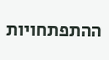ההתפתחויות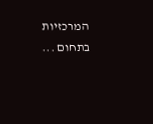המרכזיות בתחום ...